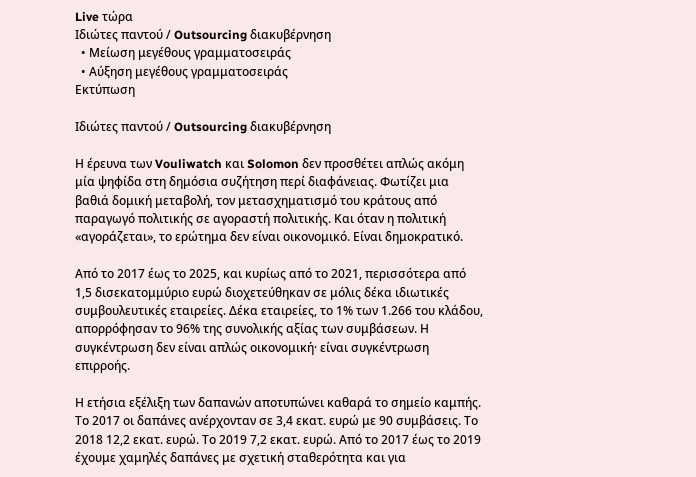Live τώρα
Ιδιώτες παντού / Outsourcing διακυβέρνηση
  • Μείωση μεγέθους γραμματοσειράς
  • Αύξηση μεγέθους γραμματοσειράς
Εκτύπωση

Ιδιώτες παντού / Outsourcing διακυβέρνηση

Η έρευνα των Vouliwatch και Solomon δεν προσθέτει απλώς ακόμη μία ψηφίδα στη δημόσια συζήτηση περί διαφάνειας. Φωτίζει μια βαθιά δομική μεταβολή, τον μετασχηματισμό του κράτους από παραγωγό πολιτικής σε αγοραστή πολιτικής. Και όταν η πολιτική «αγοράζεται», το ερώτημα δεν είναι οικονομικό. Είναι δημοκρατικό.

Από το 2017 έως το 2025, και κυρίως από το 2021, περισσότερα από 1,5 δισεκατομμύριο ευρώ διοχετεύθηκαν σε μόλις δέκα ιδιωτικές συμβουλευτικές εταιρείες. Δέκα εταιρείες, το 1% των 1.266 του κλάδου, απορρόφησαν το 96% της συνολικής αξίας των συμβάσεων. Η συγκέντρωση δεν είναι απλώς οικονομική· είναι συγκέντρωση επιρροής.

Η ετήσια εξέλιξη των δαπανών αποτυπώνει καθαρά το σημείο καμπής. Το 2017 οι δαπάνες ανέρχονταν σε 3,4 εκατ. ευρώ με 90 συμβάσεις. Το 2018 12,2 εκατ. ευρώ. Το 2019 7,2 εκατ. ευρώ. Από το 2017 έως το 2019 έχουμε χαμηλές δαπάνες με σχετική σταθερότητα και για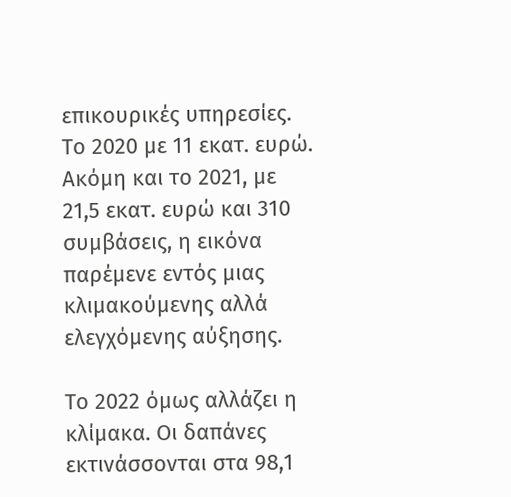επικουρικές υπηρεσίες. Το 2020 με 11 εκατ. ευρώ. Ακόμη και το 2021, με 21,5 εκατ. ευρώ και 310 συμβάσεις, η εικόνα παρέμενε εντός μιας κλιμακούμενης αλλά ελεγχόμενης αύξησης.

Το 2022 όμως αλλάζει η κλίμακα. Οι δαπάνες εκτινάσσονται στα 98,1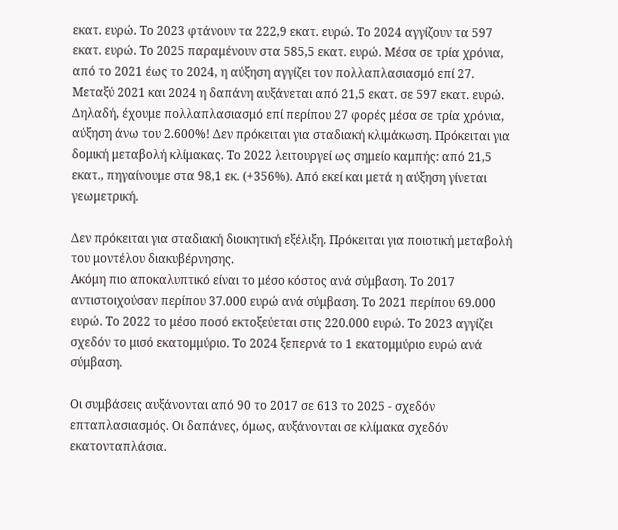εκατ. ευρώ. Το 2023 φτάνουν τα 222,9 εκατ. ευρώ. Το 2024 αγγίζουν τα 597 εκατ. ευρώ. Το 2025 παραμένουν στα 585,5 εκατ. ευρώ. Μέσα σε τρία χρόνια, από το 2021 έως το 2024, η αύξηση αγγίζει τον πολλαπλασιασμό επί 27. Μεταξύ 2021 και 2024 η δαπάνη αυξάνεται από 21,5 εκατ. σε 597 εκατ. ευρώ. Δηλαδή, έχουμε πολλαπλασιασμό επί περίπου 27 φορές μέσα σε τρία χρόνια, αύξηση άνω του 2.600%! Δεν πρόκειται για σταδιακή κλιμάκωση. Πρόκειται για δομική μεταβολή κλίμακας. Το 2022 λειτουργεί ως σημείο καμπής: από 21,5 εκατ., πηγαίνουμε στα 98,1 εκ. (+356%). Από εκεί και μετά η αύξηση γίνεται γεωμετρική.

Δεν πρόκειται για σταδιακή διοικητική εξέλιξη. Πρόκειται για ποιοτική μεταβολή του μοντέλου διακυβέρνησης.
Ακόμη πιο αποκαλυπτικό είναι το μέσο κόστος ανά σύμβαση. Το 2017 αντιστοιχούσαν περίπου 37.000 ευρώ ανά σύμβαση. Το 2021 περίπου 69.000 ευρώ. Το 2022 το μέσο ποσό εκτοξεύεται στις 220.000 ευρώ. Το 2023 αγγίζει σχεδόν το μισό εκατομμύριο. Το 2024 ξεπερνά το 1 εκατομμύριο ευρώ ανά σύμβαση.

Οι συμβάσεις αυξάνονται από 90 το 2017 σε 613 το 2025 - σχεδόν επταπλασιασμός. Οι δαπάνες, όμως, αυξάνονται σε κλίμακα σχεδόν εκατονταπλάσια.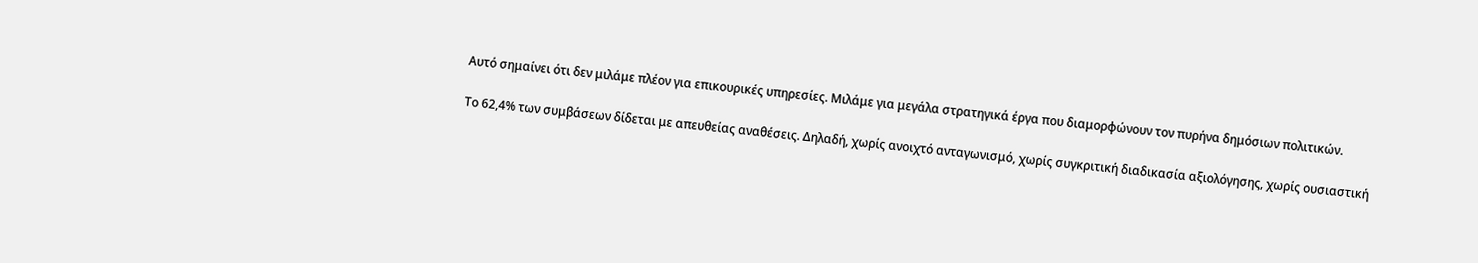Αυτό σημαίνει ότι δεν μιλάμε πλέον για επικουρικές υπηρεσίες. Μιλάμε για μεγάλα στρατηγικά έργα που διαμορφώνουν τον πυρήνα δημόσιων πολιτικών.

Το 62,4% των συμβάσεων δίδεται με απευθείας αναθέσεις. Δηλαδή, χωρίς ανοιχτό ανταγωνισμό, χωρίς συγκριτική διαδικασία αξιολόγησης, χωρίς ουσιαστική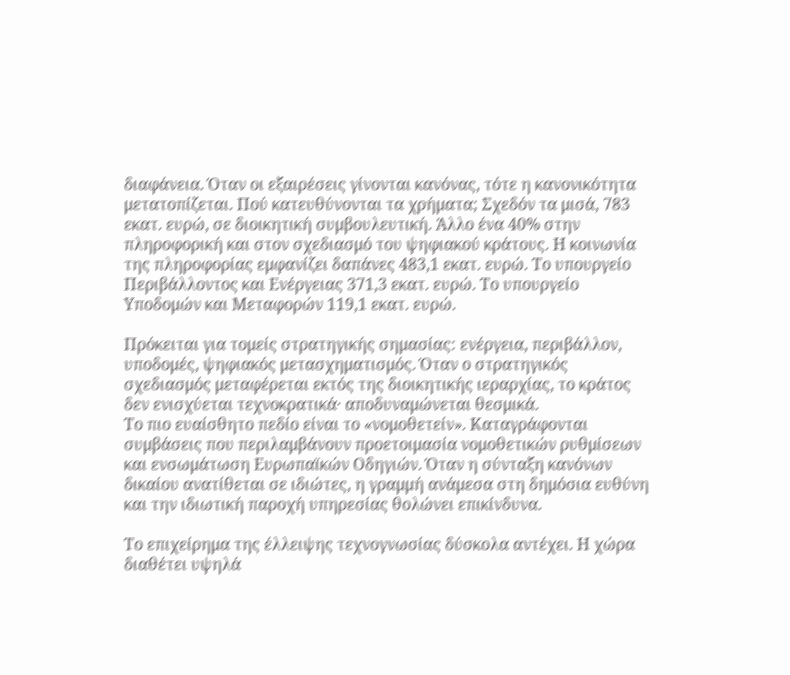διαφάνεια. Όταν οι εξαιρέσεις γίνονται κανόνας, τότε η κανονικότητα μετατοπίζεται. Πού κατευθύνονται τα χρήματα; Σχεδόν τα μισά, 783 εκατ. ευρώ, σε διοικητική συμβουλευτική. Άλλο ένα 40% στην πληροφορική και στον σχεδιασμό του ψηφιακού κράτους. Η κοινωνία της πληροφορίας εμφανίζει δαπάνες 483,1 εκατ. ευρώ. Το υπουργείο Περιβάλλοντος και Ενέργειας 371,3 εκατ. ευρώ. Το υπουργείο Υποδομών και Μεταφορών 119,1 εκατ. ευρώ.

Πρόκειται για τομείς στρατηγικής σημασίας: ενέργεια, περιβάλλον, υποδομές, ψηφιακός μετασχηματισμός. Όταν ο στρατηγικός σχεδιασμός μεταφέρεται εκτός της διοικητικής ιεραρχίας, το κράτος δεν ενισχύεται τεχνοκρατικά· αποδυναμώνεται θεσμικά.
Το πιο ευαίσθητο πεδίο είναι το «νομοθετείν». Καταγράφονται συμβάσεις που περιλαμβάνουν προετοιμασία νομοθετικών ρυθμίσεων και ενσωμάτωση Ευρωπαϊκών Οδηγιών. Όταν η σύνταξη κανόνων δικαίου ανατίθεται σε ιδιώτες, η γραμμή ανάμεσα στη δημόσια ευθύνη και την ιδιωτική παροχή υπηρεσίας θολώνει επικίνδυνα.

Το επιχείρημα της έλλειψης τεχνογνωσίας δύσκολα αντέχει. Η χώρα διαθέτει υψηλά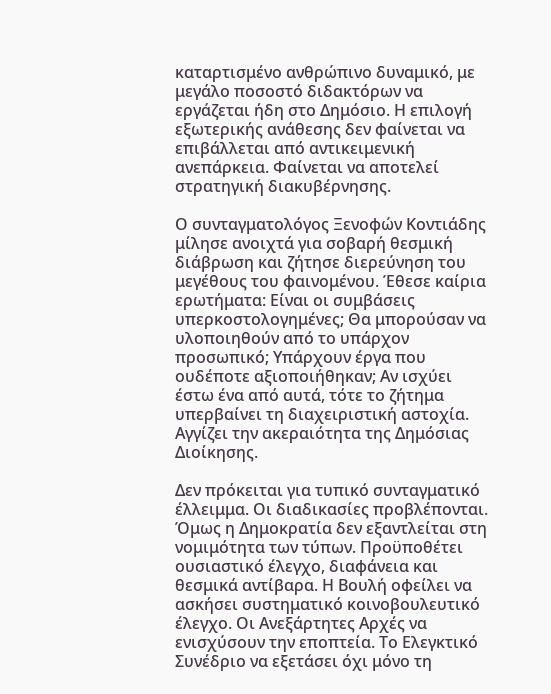καταρτισμένο ανθρώπινο δυναμικό, με μεγάλο ποσοστό διδακτόρων να εργάζεται ήδη στο Δημόσιο. Η επιλογή εξωτερικής ανάθεσης δεν φαίνεται να επιβάλλεται από αντικειμενική ανεπάρκεια. Φαίνεται να αποτελεί στρατηγική διακυβέρνησης.

Ο συνταγματολόγος Ξενοφών Κοντιάδης μίλησε ανοιχτά για σοβαρή θεσμική διάβρωση και ζήτησε διερεύνηση του μεγέθους του φαινομένου. Έθεσε καίρια ερωτήματα: Είναι οι συμβάσεις υπερκοστολογημένες; Θα μπορούσαν να υλοποιηθούν από το υπάρχον προσωπικό; Υπάρχουν έργα που ουδέποτε αξιοποιήθηκαν; Αν ισχύει έστω ένα από αυτά, τότε το ζήτημα υπερβαίνει τη διαχειριστική αστοχία. Αγγίζει την ακεραιότητα της Δημόσιας Διοίκησης.

Δεν πρόκειται για τυπικό συνταγματικό έλλειμμα. Οι διαδικασίες προβλέπονται. Όμως η Δημοκρατία δεν εξαντλείται στη νομιμότητα των τύπων. Προϋποθέτει ουσιαστικό έλεγχο, διαφάνεια και θεσμικά αντίβαρα. Η Βουλή οφείλει να ασκήσει συστηματικό κοινοβουλευτικό έλεγχο. Οι Ανεξάρτητες Αρχές να ενισχύσουν την εποπτεία. Το Ελεγκτικό Συνέδριο να εξετάσει όχι μόνο τη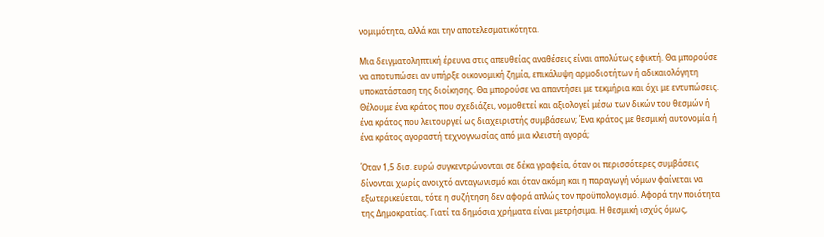νομιμότητα, αλλά και την αποτελεσματικότητα.

Μια δειγματοληπτική έρευνα στις απευθείας αναθέσεις είναι απολύτως εφικτή. Θα μπορούσε να αποτυπώσει αν υπήρξε οικονομική ζημία, επικάλυψη αρμοδιοτήτων ή αδικαιολόγητη υποκατάσταση της διοίκησης. Θα μπορούσε να απαντήσει με τεκμήρια και όχι με εντυπώσεις.
Θέλουμε ένα κράτος που σχεδιάζει, νομοθετεί και αξιολογεί μέσω των δικών του θεσμών ή ένα κράτος που λειτουργεί ως διαχειριστής συμβάσεων; Ένα κράτος με θεσμική αυτονομία ή ένα κράτος αγοραστή τεχνογνωσίας από μια κλειστή αγορά;

Όταν 1,5 δισ. ευρώ συγκεντρώνονται σε δέκα γραφεία, όταν οι περισσότερες συμβάσεις δίνονται χωρίς ανοιχτό ανταγωνισμό και όταν ακόμη και η παραγωγή νόμων φαίνεται να εξωτερικεύεται, τότε η συζήτηση δεν αφορά απλώς τον προϋπολογισμό. Αφορά την ποιότητα της Δημοκρατίας. Γιατί τα δημόσια χρήματα είναι μετρήσιμα. Η θεσμική ισχύς όμως,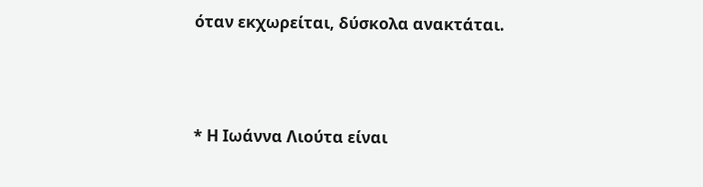όταν εκχωρείται, δύσκολα ανακτάται.



* Η Ιωάννα Λιούτα είναι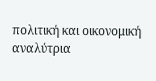πολιτική και οικονομική αναλύτρια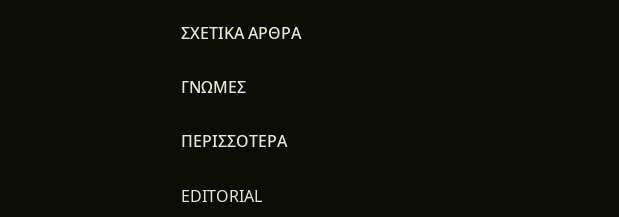ΣΧΕΤΙΚΑ ΑΡΘΡΑ

ΓΝΩΜΕΣ

ΠΕΡΙΣΣΟΤΕΡΑ

EDITORIAL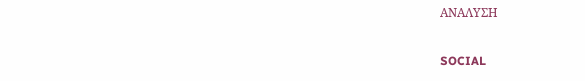ΑΝΑΛΥΣΗ

SOCIAL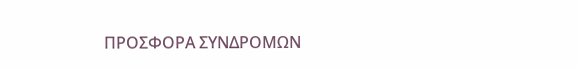ΠΡΟΣΦΟΡΑ ΣΥΝΔΡΟΜΩΝ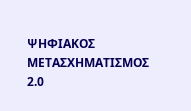ΨΗΦΙΑΚΟΣ ΜΕΤΑΣΧΗΜΑΤΙΣΜΟΣ 2.0